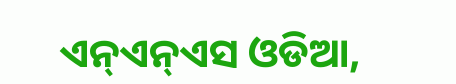ଏନ୍ଏନ୍ଏସ ଓଡିଆ,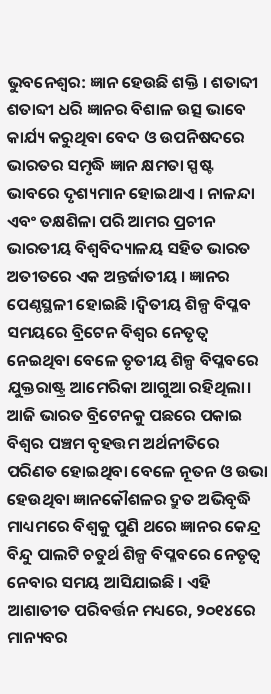ଭୁବନେଶ୍ୱର: ଜ୍ଞାନ ହେଉଛି ଶକ୍ତି । ଶତାବ୍ଦୀ ଶତାବ୍ଦୀ ଧରି ଜ୍ଞାନର ବିଶାଳ ଉତ୍ସ ଭାବେ କାର୍ଯ୍ୟ କରୁଥିବା ବେଦ ଓ ଉପନିଷଦରେ ଭାରତର ସମୃଦ୍ଧି ଜ୍ଞାନ କ୍ଷମତା ସ୍ପଷ୍ଟ ଭାବରେ ଦୃଶ୍ୟମାନ ହୋଇଥାଏ । ନାଳନ୍ଦା ଏବଂ ତକ୍ଷଶିଳା ପରି ଆମର ପ୍ରଚୀନ ଭାରତୀୟ ବିଶ୍ୱବିଦ୍ୟାଳୟ ସହିତ ଭାରତ ଅତୀତରେ ଏକ ଅନ୍ତର୍ଜାତୀୟ । ଜ୍ଞାନର ପେଣ୍ଠସ୍ଥଳୀ ହୋଇଛି ।ଦ୍ୱିତୀୟ ଶିଳ୍ପ ବିପ୍ଳବ ସମୟରେ ବ୍ରିଟେନ ବିଶ୍ୱର ନେତୃତ୍ୱ ନେଇଥିବା ବେଳେ ତୃତୀୟ ଶିଳ୍ପ ବିପ୍ଳବରେ ଯୁକ୍ତରାଷ୍ଟ୍ର ଆମେରିକା ଆଗୁଆ ରହିଥିଲା। ଆଜି ଭାରତ ବ୍ରିଟେନକୁ ପଛରେ ପକାଇ ବିଶ୍ୱର ପଞ୍ଚମ ବୃହତ୍ତମ ଅର୍ଥନୀତିରେ ପରିଣତ ହୋଇଥିବା ବେଳେ ନୂତନ ଓ ଉଭା ହେଉଥିବା ଜ୍ଞାନକୌଶଳର ଦ୍ରୁତ ଅଭିବୃଦ୍ଧି ମାଧ୍ୟମରେ ବିଶ୍ୱକୁ ପୁଣି ଥରେ ଜ୍ଞାନର କେନ୍ଦ୍ର ବିନ୍ଦୁ ପାଲଟି ଚତୁର୍ଥ ଶିଳ୍ପ ବିପ୍ଳବରେ ନେତୃତ୍ୱ ନେବାର ସମୟ ଆସିଯାଇଛି । ଏହି ଆଶାତୀତ ପରିବର୍ତ୍ତନ ମଧ୍ୟରେ, ୨୦୧୪ରେ ମାନ୍ୟବର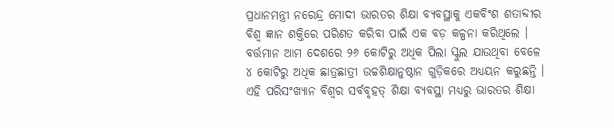ପ୍ରଧାନମନ୍ତ୍ରୀ ନରେନ୍ଦ୍ର ମୋଦୀ ଭାରତର ଶିକ୍ଷା ବ୍ୟବସ୍ଥାକୁ ଏକବିଂଶ ଶତାବ୍ଦୀର ବିଶ୍ୱ ଜ୍ଞାନ ଶକ୍ତିରେ ପରିଣତ କରିବା ପାଇଁ ଏକ ବଡ଼ କଳ୍ପନା କରିଥିଲେ । ବର୍ତ୍ତମାନ ଆମ ଦେଶରେ ୨୬ କୋଟିରୁ ଅଧିକ ପିଲା ସ୍କୁଲ ଯାଉଥିବା ବେଳେ ୪ କୋଟିରୁ ଅଧିକ ଛାତ୍ରଛାତ୍ରୀ ଉଚ୍ଚଶିକ୍ଷାନୁଷ୍ଠାନ ଗୁଡ଼ିକରେ ଅଧ୍ୟୟନ କରୁଛନ୍ତି । ଏହି ପରିସଂଖ୍ୟାନ ବିଶ୍ୱର ସର୍ବବୃହତ୍ ଶିକ୍ଷା ବ୍ୟବସ୍ଥା ମଧ୍ୟରୁ ଭାରତର ଶିକ୍ଷା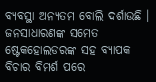ବ୍ୟବସ୍ଥା ଅନ୍ୟତମ ବୋଲି ଦର୍ଶାଉଛି । ଜନସାଧାରଣଙ୍କ ସମେତ ଷ୍ଟେକହୋଲଡରଙ୍କ ସହ ବ୍ୟାପକ ବିଚାର ବିମର୍ଶ ପରେ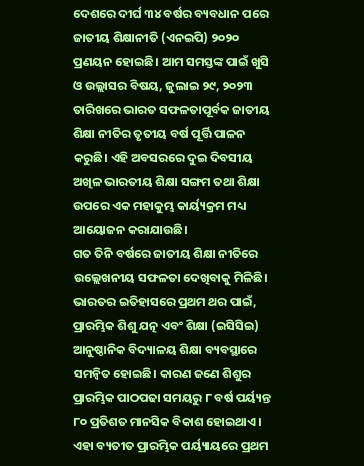ଦେଶରେ ଦୀର୍ଘ ୩୪ ବର୍ଷର ବ୍ୟବଧାନ ପରେ ଜାତୀୟ ଶିକ୍ଷାନୀତି (ଏନଇପି) ୨୦୨୦ ପ୍ରଣୟନ ହୋଇଛି। ଆମ ସମସ୍ତଙ୍କ ପାଇଁ ଖୁସି ଓ ଉଲ୍ଲାସର ବିଷୟ, ଜୁଲାଇ ୨୯, ୨୦୨୩ ତାରିଖରେ ଭାରତ ସଫଳତାପୂର୍ବକ ଜାତୀୟ ଶିକ୍ଷା ନୀତିର ତୃତୀୟ ବର୍ଷ ପୂର୍ତ୍ତି ପାଳନ କରୁଛି। ଏହି ଅବସରରେ ଦୁଇ ଦିବସୀୟ ଅଖିଳ ଭାରତୀୟ ଶିକ୍ଷା ସଙ୍ଗମ ତଥା ଶିକ୍ଷା ଉପରେ ଏକ ମହାକୁମ୍ଭ କାର୍ୟ୍ୟକ୍ରମ ମଧ୍ୟ ଆୟୋଜନ କରାଯାଉଛି।
ଗତ ତିନି ବର୍ଷରେ ଜାତୀୟ ଶିକ୍ଷା ନୀତିରେ ଉଲ୍ଲେଖନୀୟ ସଫଳତା ଦେଖିବାକୁ ମିଳିଛି। ଭାରତର ଇତିହାସରେ ପ୍ରଥମ ଥର ପାଇଁ, ପ୍ରାରମ୍ଭିକ ଶିଶୁ ଯତ୍ନ ଏବଂ ଶିକ୍ଷା (ଇସିସିଇ) ଆନୁଷ୍ଠାନିକ ବିଦ୍ୟାଳୟ ଶିକ୍ଷା ବ୍ୟବସ୍ଥାରେ ସମନ୍ୱିତ ହୋଇଛି। କାରଣ ଜଣେ ଶିଶୁର ପ୍ରାରମ୍ଭିକ ପାଠପଢା ସମୟରୁ ୮ ବର୍ଷ ପର୍ୟ୍ୟନ୍ତ ୮୦ ପ୍ରତିଶତ ମାନସିକ ବିକାଶ ହୋଇଥାଏ। ଏହା ବ୍ୟତୀତ ପ୍ରାରମ୍ଭିକ ପର୍ୟ୍ୟାୟରେ ପ୍ରଥମ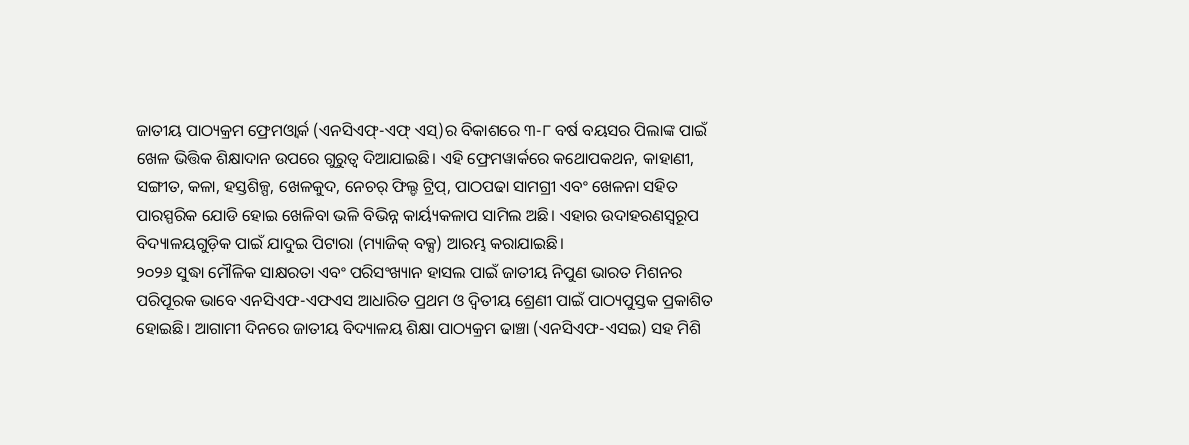ଜାତୀୟ ପାଠ୍ୟକ୍ରମ ଫ୍ରେମଓ୍ୱାର୍କ (ଏନସିଏଫ୍-ଏଫ୍ ଏସ୍)ର ବିକାଶରେ ୩-୮ ବର୍ଷ ବୟସର ପିଲାଙ୍କ ପାଇଁ ଖେଳ ଭିତ୍ତିକ ଶିକ୍ଷାଦାନ ଉପରେ ଗୁରୁତ୍ୱ ଦିଆଯାଇଛି। ଏହି ଫ୍ରେମୱାର୍କରେ କଥୋପକଥନ, କାହାଣୀ, ସଙ୍ଗୀତ, କଳା, ହସ୍ତଶିଳ୍ପ, ଖେଳକୁଦ, ନେଚର୍ ଫିଲ୍ଡ ଟ୍ରିପ୍, ପାଠପଢା ସାମଗ୍ରୀ ଏବଂ ଖେଳନା ସହିତ ପାରସ୍ପରିକ ଯୋଡି ହୋଇ ଖେଳିବା ଭଳି ବିଭିନ୍ନ କାର୍ୟ୍ୟକଳାପ ସାମିଲ ଅଛି। ଏହାର ଉଦାହରଣସ୍ୱରୂପ ବିଦ୍ୟାଳୟଗୁଡ଼ିକ ପାଇଁ ଯାଦୁଇ ପିଟାରା (ମ୍ୟାଜିକ୍ ବକ୍ସ) ଆରମ୍ଭ କରାଯାଇଛି।
୨୦୨୬ ସୁଦ୍ଧା ମୌଳିକ ସାକ୍ଷରତା ଏବଂ ପରିସଂଖ୍ୟାନ ହାସଲ ପାଇଁ ଜାତୀୟ ନିପୁଣ ଭାରତ ମିଶନର ପରିପୂରକ ଭାବେ ଏନସିଏଫ-ଏଫଏସ ଆଧାରିତ ପ୍ରଥମ ଓ ଦ୍ୱିତୀୟ ଶ୍ରେଣୀ ପାଇଁ ପାଠ୍ୟପୁସ୍ତକ ପ୍ରକାଶିତ ହୋଇଛି। ଆଗାମୀ ଦିନରେ ଜାତୀୟ ବିଦ୍ୟାଳୟ ଶିକ୍ଷା ପାଠ୍ୟକ୍ରମ ଢାଞ୍ଚା (ଏନସିଏଫ-ଏସଇ) ସହ ମିଶି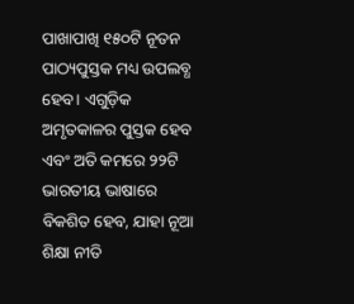ପାଖାପାଖି ୧୫୦ଟି ନୂତନ ପାଠ୍ୟପୁସ୍ତକ ମଧ୍ୟ ଉପଲବ୍ଧ ହେବ। ଏଗୁଡ଼ିକ ଅମୃତକାଳର ପୁସ୍ତକ ହେବ ଏବଂ ଅତି କମରେ ୨୨ଟି ଭାରତୀୟ ଭାଷାରେ ବିକଶିତ ହେବ, ଯାହା ନୂଆ ଶିକ୍ଷା ନୀତି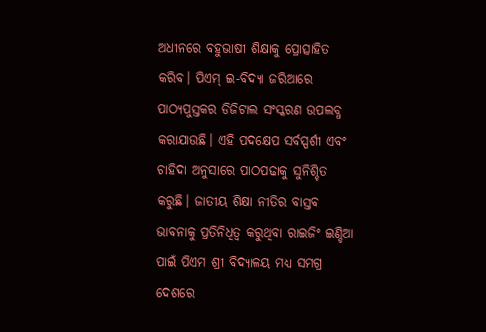ଅଧୀନରେ ବହୁଭାଷୀ ଶିକ୍ଷାକୁ ପ୍ରୋତ୍ସାହିତ କରିବ। ପିଏମ୍ ଇ-ବିଦ୍ୟା ଜରିଆରେ ପାଠ୍ୟପୁସ୍ତକର ଡିଜିଟାଲ ସଂସ୍କରଣ ଉପଲବ୍ଧ କରାଯାଉଛି। ଏହି ପଦକ୍ଷେପ ସର୍ବସ୍ପର୍ଶୀ ଏବଂ ଚାହିଦା ଅନୁସାରେ ପାଠପଢାକୁ ସୁନିଶ୍ଚିତ କରୁଛି। ଜାତୀୟ ଶିକ୍ଷା ନୀତିର ବାସ୍ତବ ଭାବନାକୁ ପ୍ରତିନିଧିତ୍ୱ କରୁଥିବା ରାଇଜିଂ ଇଣ୍ଡିଆ ପାଇଁ ପିଏମ ଶ୍ରୀ ବିଦ୍ୟାଳୟ ମଧ୍ୟ ସମଗ୍ର ଦେଶରେ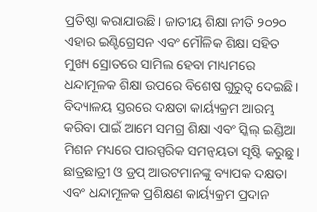ପ୍ରତିଷ୍ଠା କରାଯାଉଛି। ଜାତୀୟ ଶିକ୍ଷା ନୀତି ୨୦୨୦ ଏହାର ଇଣ୍ଟିଗ୍ରେସନ ଏବଂ ମୌଳିକ ଶିକ୍ଷା ସହିତ ମୁଖ୍ୟ ସ୍ରୋତରେ ସାମିଲ ହେବା ମାଧ୍ୟମରେ ଧନ୍ଦାମୂଳକ ଶିକ୍ଷା ଉପରେ ବିଶେଷ ଗୁରୁତ୍ୱ ଦେଇଛି। ବିଦ୍ୟାଳୟ ସ୍ତରରେ ଦକ୍ଷତା କାର୍ୟ୍ୟକ୍ରମ ଆରମ୍ଭ କରିବା ପାଇଁ ଆମେ ସମଗ୍ର ଶିକ୍ଷା ଏବଂ ସ୍କିଲ୍ ଇଣ୍ଡିଆ ମିଶନ ମଧ୍ୟରେ ପାରସ୍ପରିକ ସମନ୍ୱୟତା ସୃଷ୍ଟି କରୁଛୁ। ଛାତ୍ରଛାତ୍ରୀ ଓ ଡ୍ରପ୍ ଆଉଟମାନଙ୍କୁ ବ୍ୟାପକ ଦକ୍ଷତା ଏବଂ ଧନ୍ଦାମୂଳକ ପ୍ରଶିକ୍ଷଣ କାର୍ୟ୍ୟକ୍ରମ ପ୍ରଦାନ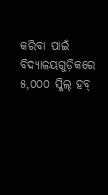କରିବା ପାଇଁ ବିଦ୍ୟାଳୟଗୁଡ଼ିକରେ ୫,୦୦୦ ସ୍କିଲ୍ ହବ୍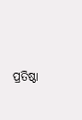ପ୍ରତିଷ୍ଠା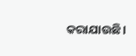କରାଯାଉଛି।